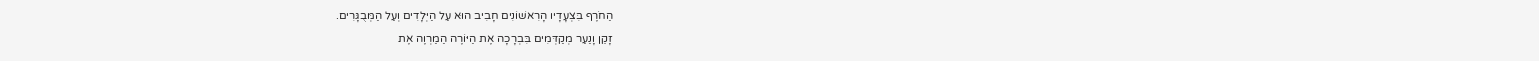הַחֹרֶף בִּצְעָדָיו הָרִאשׁוֹנִים חָבִיב הוּא עַל הַיְּלָדִים וְעַל הַמְּבֻגָּרִים.
זָקֵן וָנַעַר מְקַדְּמִים בִּבְרָכָה אֶת הַיּוֹרֶה הַמַרְוֶה אֶת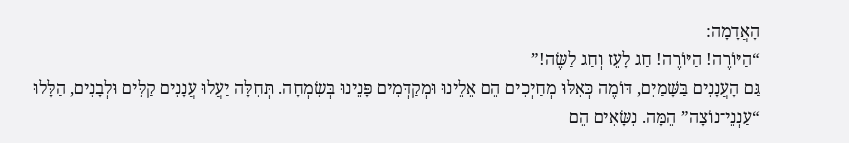הָאֲדָמָה:
“הַיּוֹרֶה! הַיּוֹרֶה! חַג לָעֵז וְחַג לַשֶּׂה!”
גַּם הָעֲנָנִים בַּשָּׁמַיִם, דּוֹמֶה כְּאִלּוּ מְחַיְכִים הֵם אֵלֵינוּ וּמְקַדְּמִים פָּנֵינוּ בְּשִׂמְחָה. תְּחִלָּה יַעֲלוּ עֲנָנִים קַלִּים וּלְבָנִים, הַלָּלוּ “עַנְנֵי־נוֹצָה” הֵמָּה. נִשָּׂאִים הֵם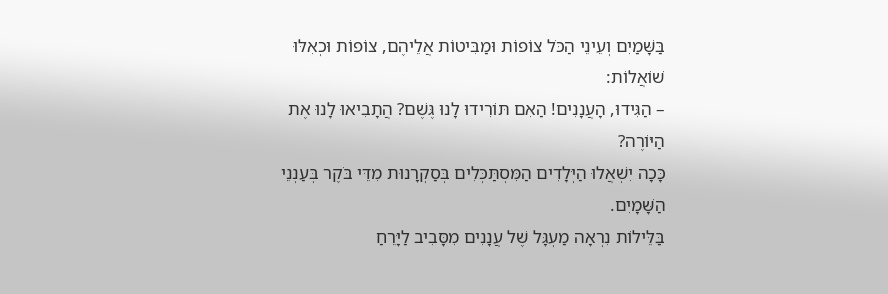בַּשָּׁמַיִם וְעֵינֵי הַכֹּל צוֹפוֹת וּמַבִּיטוֹת אֲלֵיהֶם, צוֹפוֹת וּכְאִלּוּ שׁוֹאֲלוֹת:
– הַגִּידוּ, הָעֲנָנִים! הַאִם תּוֹרִידוּ לָנוּ גֶּשֶׁם? הֲתָבִיאוּ לָנוּ אֶת הַיּוֹרֶה?
כָּכָה יִשְׁאֲלוּ הַיְּלָדִים הַמִּסְתַּכְּלִים בְּסַקְרָנוּת מִדֵּי בֹּקֶר בְּעַנְנֵי הַשָּׁמָיִם.
בַּלֵּילוֹת נִרְאָה מַעְגָּל שֶׁל עֲנָנִים מִסָּבִיב לַיָּרֵחַ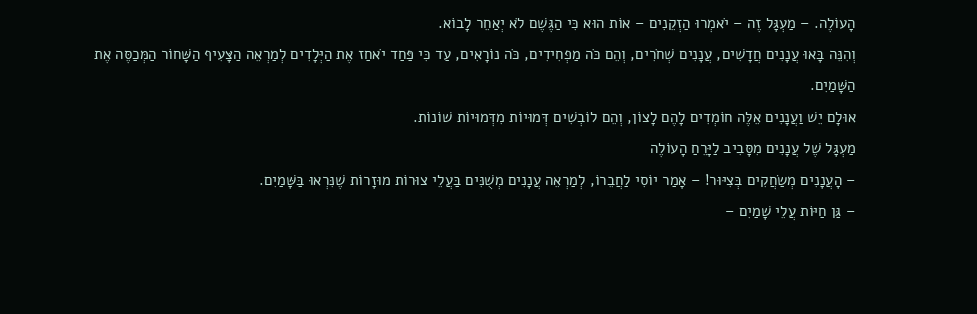הָעוֹלֶה. – מַעְגָּל זֶה – יֹאמְרוּ הַזְקֵנִים – אוֹת הוּא כִּי הַגֶּשֶׁם לֹא יְאַחֵר לָבוֹא.
וְהִנֵּה בָּאוּ עֲנָנִים חֲדָשִׁים, עֲנָנִים שְׁחֹרִים, וְהֵם כֹּה מַפְחִידִים, כֹּה נוֹרָאִים, עַד כִּי פַּחַד יֹאחַז אֶת הַיְּלָדִים לְמַרְאֵה הַצָּעִיף הַשָּׁחוֹר הַמְּכַסֶּה אֶת הַשָּׁמַיִם.
אוּלָם יֵשׁ וַעֲנָנִים אֵלֶּה חוֹמְדִים לָהֶם לָצוֹן, וְהֵם לוֹבְשִׁים דְּמוּיוֹת מִדְּמוּיוֹת שׁוֹנוֹת.
מַעְגָּל שֶׁל עֲנָנִים מִסָּבִיב לַיָּרֵחַ הָעוֹלֶה
– הָעֲנָנִים מְשַׂחֲקִים בְּצִיּוּר! – אָמַר יוֹסִי לַחֲבֵרוֹ, לְמַרְאֵה עֲנָנִים מְשֻׁנִּים בַּעֲלֵי צוּרוֹת מוּזָרוֹת שֶׁנִּרְאוּ בַּשָּׁמַיִם.
– גַּן חַיּוֹת עֲלֵי שָׁמַיִם –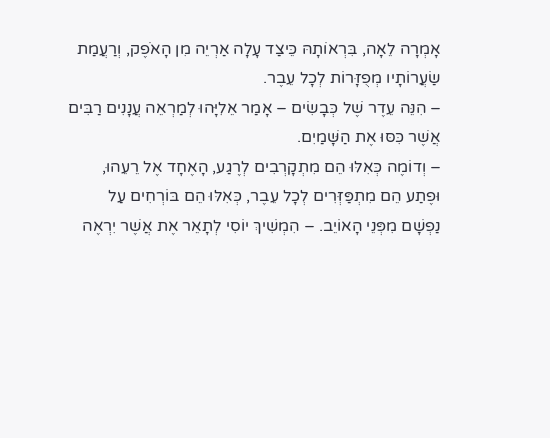אָמְרָה לֵאָה, בִּרְאוֹתָהּ כֵּיצַד עָלָה אַרְיֵה מִן הָאֹפֶק, וְרַעֲמַת שַׂעֲרוֹתָיו מְפֻזָּרוֹת לְכָל עֵבֶר.
– הִנֵּה עֵדֶר שֶׁל כְּבָשִׂים – אָמַר אֵלִיָּהוּ לְמַרְאֵה עֲנָנִים רַבִּים אֲשֶׁר כִּסּוּ אֶת הַשָּׁמַיִם.
– וְדוֹמֶה כְּאִלּוּ הֵם מִתְקָרְבִים לְרֶגַע, הָאֶחָד אֶל רֵעֵהוּ, וּפֶתַע הֵם מִתְפַּזְּרִים לְכָל עֵבֶר, כְּאִלּוּ הֵם בּוֹרְחִים עַל נַפְשָׁם מִפְּנֵי הָאוֹיֵב. – הִמְשִׁיךְ יוֹסִי לְתָאֵר אֶת אֲשֶׁר יִרְאֶה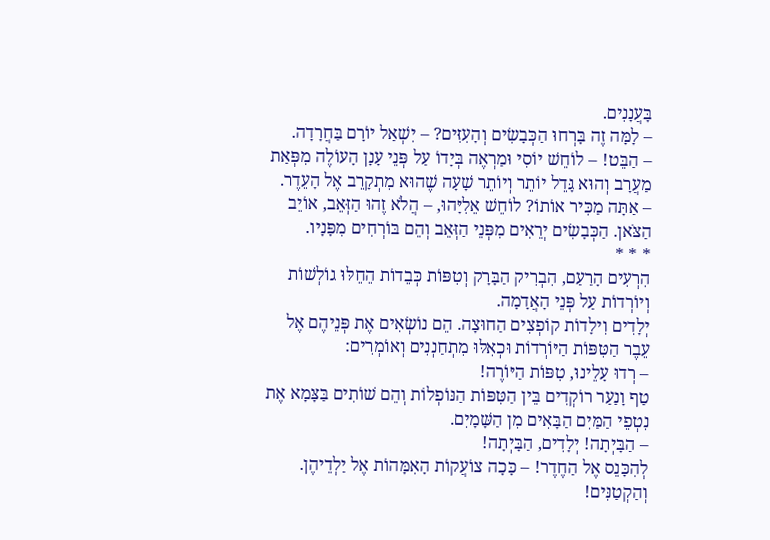בָּעֲנָנִים.
– לָמָּה זֶה בָּרְחוּ הַכְּבָשִׂים וְהָעִזִּים? – יִשְׁאַל יוֹרָם בַּחֲרָדָה.
– הַבֵּט! – לוֹחֵשׁ יוֹסִי וּמַרְאֶה בְּיָדוֹ עַל פְּנֵי עָנָן הָעוֹלֶה מִפְּאַת מַעֲרָב וְהוּא גָּדֵל יוֹתֵר וְיוֹתֵר שָׁעָה שֶׁהוּא מִתְקָרֵב אֶל הָעֵדֶר.
– אַתָּה מַכִּיר אוֹתוֹ? לוֹחֵשׁ אֵלִיָּהוּ, – הֲלֹא זֶהוּ הַזְּאֵב, אוֹיֵב הַצֹּאן. הַכְּבָשִׂים יְרֵאִים מִפְּנֵי הַזְּאֵב וְהֵם בּוֹרְחִים מִפָּנָיו.
* * *
הִרְעִים הָרַעַם, הִבְרִיק הַבָּרָק וְטִפּוֹת כְּבֵדוֹת הֵחֵלּוּ גוֹלְשׁוֹת וְיוֹרְדוֹת עַל פְּנֵי הָאֲדָמָה.
יְלָדִים וִילָדוֹת קוֹפְצִים הַחוּצָה. הֵם נוֹשְׂאִים אֶת פְּנֵיהֶם אֶל עֵבֶר הַטִּפּוֹת הַיּוֹרְדוֹת וּכְאִלּוּ מִתְחַנְנִים וְאוֹמְרִים:
– רְדוּ עָלֵינוּ, טִפּוֹת הַיּוֹרֶה!
טַף וָנַעַר רוֹקְדִים בֵּין הַטִּפּוֹת הַנּוֹפְלוֹת וְהֵם שׁוֹתִים בַּצָּמָא אֶת נִטְפֵי הַמַּיִם הַבָּאִים מִן הַשָּׁמָיִם.
– הַבָּיְתָה! יְלָדִים, הַבָּיְתָה!
לְהִכָּנֵס אֶל הַחֶדֶר! – כָּכָה צוֹעֲקוֹת הָאִמָּהוֹת אֶל יַלְדֵיהֶן.
וְהַקְטַנִּים!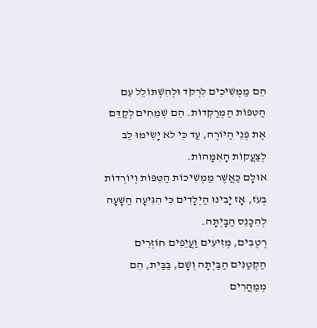הֵם מַמְשִׁיכִים לִרְקֹד וּלְהִשְׁתּוֹלֵל עִם הַטִּפּוֹת הַמְרַקְּדוֹת. הֵם שְׁמֵחִים לְקַדֵּם אֶת פְּנֵי הַיּוֹרֶה, עַד כִּי לא יָשִׂימוּ לֵב לְצַעֲקוֹת הָאִמָּהוֹת.
אוּלָם כַּאֲשֶׁר מַמְשִׁיכוֹת הַטִּפּוֹת וְיוֹרְדוֹת בְּעֹז, אָז יָבִינוּ הַיְלָדִים כִּי הִגִּיעָה הַשָּׁעָה לְהִכָּנֵס הַבָּיְתָה.
רְטֻבִּים, מְזִיעִים וַעֲיֵפִים חוֹזְרִים הַקְטַנִּים הַבַּיְתָה וְשָׁם, בַּבַּיִת, הֵם מְמַהֲרִים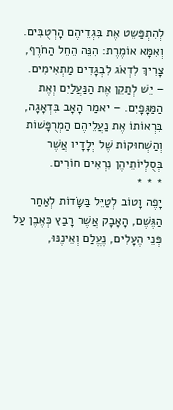לְהִתְפַּשֵט אֶת בִּגְדֵיהֶם הָרְטֻבִּים.
וְאִמָּא אוֹמֶרֶת: הִנֵּה הֵחֵל הַחֹרֶף, צָרִיךְ לִדְאֹג לִבְגָדִים מַתְאִימִים.
– יֵשׁ לְתַקֵן אֶת הַנַּעֲלַיִם וְאֶת הַמַּגָּפָיִם. – יאמַר הָאָב בִּדְאָגָה, בִּרְאוֹתוֹ אֶת נַעֲלֵיהֶם הַמְרֻפָּשׁוֹת וְהַשְׁחוּקוֹת שֶׁל יְלָדָיו אֲשֶׁר בְּסֻלְיוֹתֵיהֶן נִרְאִים חוֹרִים.
* * *
יָפֶה וָטוֹב לְטַיֵּל בַּשָּׂדוֹת לְאַחַר הַגֶּשֶׁם, הָאָבָק אֲשֶׁר רָבַץ כְּאֶבֶן עַל פְּנֵי הֶעָלִים, נֶעֱלַם וְאֵינֶנּוּ,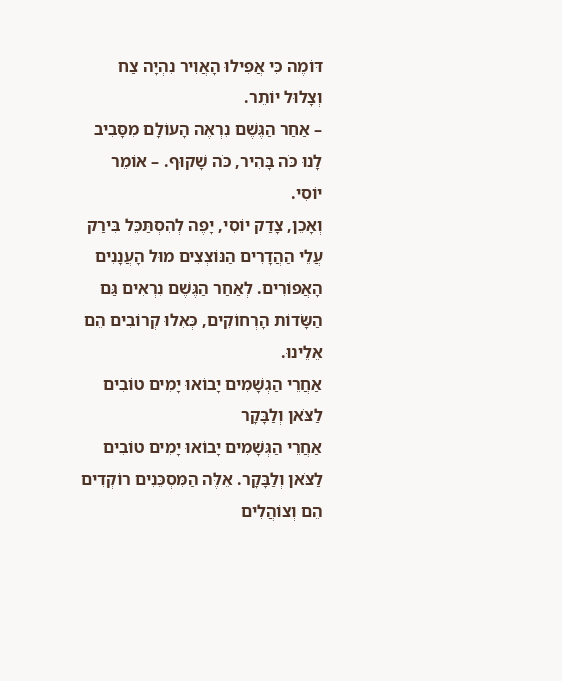דּוֹמֶה כִּי אֲפִילוּ הָאֲוִיר נִהְיָה צַח וְצָלוּל יוֹתֵר.
– אַחַר הַגֶּשֶׁם נִרְאֶה הָעוֹלָם מִסָּבִיב לָנוּ כֹּה בָּהִיר, כֹּה שָׁקוּף. – אוֹמֵר יוֹסִי.
וְאָכֵן, צָדַק יוֹסִי, יָפֶה לְהִסְתַּכֵּל בִּירַק עֲלֵי הַהֲדָרִים הַנּוֹצְצִים מוּל הָעֲנָנִים הָאֲפוֹרִים. לְאַחַר הַגֶּשֶׁם נִרְאִים גַּם הַשָּׂדוֹת הָרְחוֹקִים, כְּאִלוּ קְרוֹבִים הֵם אֵלֵינוּ.
אַחֲרֵי הַגְשָׁמִים יָבוֹאוּ יָמִים טוֹבִים לַצֹּאן וְלַבָּקָר
אַחֲרֵי הַגְּשָׁמִים יָבוֹאוּ יָמִים טוֹבִים לַצֹּאן וְלַבָּקָר. אֵלֶּה הַמִּסְכֵּנִים רוֹקְדִים הֵם וְצוֹהֲלִים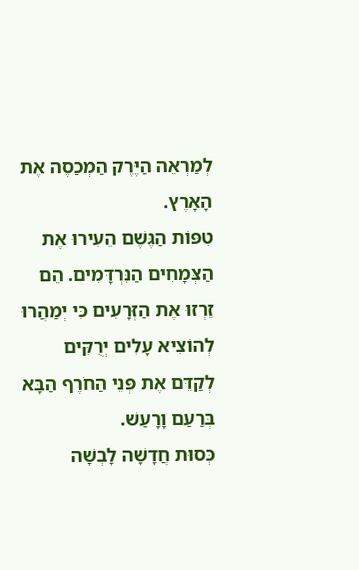לְמַרְאֵה הַיֶּרֶק הַמְכַסֶה אֶת הָאָרֶץ.
טִפּוֹת הַגֶּשֶׁם הֵעִירוּ אֶת הַצְּמָחִים הַנִּרְדָּמִים. הֵם זֵרְזוּ אֶת הַזְּרָעִים כִּי יְמַהֲרוּ לְהוֹצִיא עָלִים יְרֻקִּים לְקַדֵּם אֶת פְּנֵי הַחֹרֶף הַבָּא בְּרַעַם וָרָעַשׁ.
כְּסוּת חֲדָשָׁה לָבְשָׁה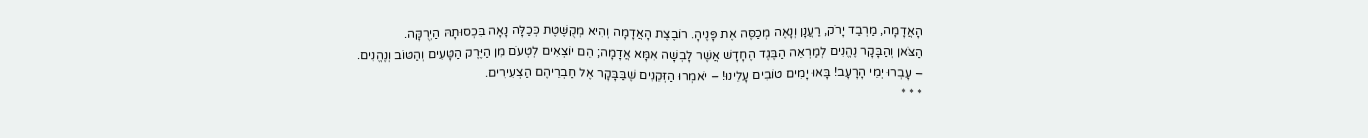הָאֲדָמָה, מַרְבַד יָרֹק, רַעֲנָן וְנָאֶה מְכַסֶּה אֶת פָּנֶיהָ. רוֹבֶצֶת הָאֲדָמָה וְהִיא מְקֻשֶּׁטֶת כְּכַלָּה נָאָה בִּכְסוּתָהּ הַיְרֻקָּה.
הַצֹּאן וְהַבָּקָר נֶהֱנִים לְמַרְאֵה הַבֶּגֶד הֶחָדָשׁ אֲשֶׁר לָבְשָׁה אִמָּא אֲדָמָה; הֵם יוֹצְאִים לְטְעֹם מִן הַיֶּרֶק הַטָּעִים וְהַטּוֹב וְנֶהֱנִים.
– עָבְרוּ יְמֵי הָרָעָב! בָּאוּ יָמִים טוֹבִים עָלֵינוּ! – יֹאמְרוּ הַזְּקֵנִים שֶׁבַּבָּקָר אֶל חַבְרֵיהֶם הַצְעִירִים.
* * *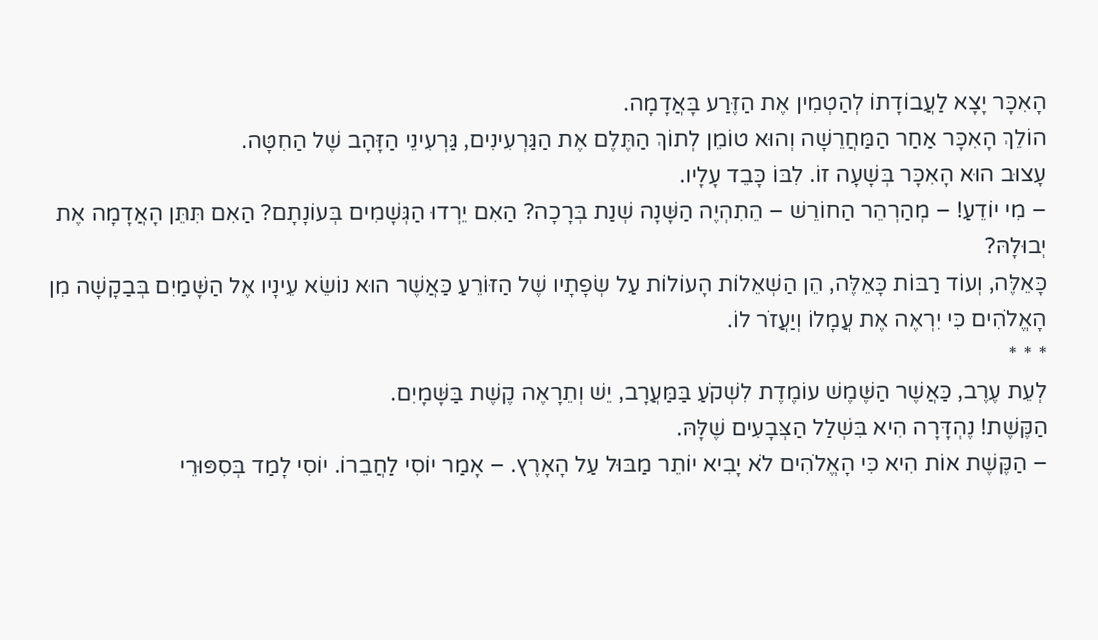הָאִכָּר יָצָא לַעֲבוֹדָתוֹ לְהַטְמִין אֶת הַזֶּרַע בָּאֲדָמָה.
הוֹלֵךְ הָאִכָּר אַחַר הַמַּחֲרֵשָׁה וְהוּא טוֹמֵן לְתוֹךְ הַתֶּלֶם אֶת הַגַּרְעִינִים, גַּרְעִינֵי הַזָּהָב שֶׁל הַחִטָּה.
עָצוּב הוּא הָאִכָּר בְּשָׁעָה זוֹ. לִבּוֹ כָּבֵד עָלָיו.
– מִי יוֹדֵעַ! – מְהַרְהֵר הַחוֹרֵשׁ – הֵתִהְיֶה הַשָּׁנָה שְׁנַת בְּרָכָה? הַאִם יֵרְדוּ הַגְּשָׁמִים בְּעוֹנָתָם? הַאִם תִּתֵּן הָאֲדָמָה אֶת יְבוּלָהּ?
כָּאֵלֶּה, וְעוֹד רַבּוֹת כָּאֵלֶּה, הֵן הַשְׁאֵלוֹת הָעוֹלוֹת עַל שְׂפָתָיו שֶׁל הַזּוֹרֵעַ כַּאֲשֶׁר הוּא נוֹשֵׂא עֵינָיו אֶל הַשָּׁמַיִם בְּבַקָשָׁה מִן הָאֱלֹהִים כִּי יִרְאֶה אֶת עֲמָלוֹ וְיַעֲזֹר לוֹ.
* * *
לְעֵת עֶרֶב, כַּאֲשֶׁר הַשֶּׁמֶשׁ עוֹמֶדֶת לִשְׁקֹעַ בַּמַּעֲרָב, יֵשׁ וְתֵרָאֶה קֶשֶׁת בַּשָּׁמָיִם.
הַקֶּשֶׁת! נֶהְדָּרָה הִיא בִּשְׁלַל הַצְּבָעִים שֶׁלָּהּ.
– הַקֶּשֶׁת אוֹת הִיא כִּי הָאֱלֹהִים לֹא יָבִיא יוֹתֵר מַבּוּל עַל הָאָרֶץ. – אָמַר יוֹסִי לַחֲבֵרוֹ. יוֹסִי לָמַד בְּסִפּוּרֵי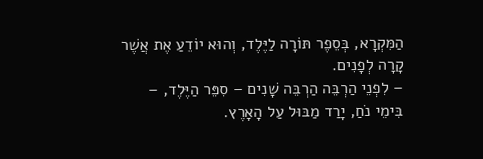הַמִּקְרָא, בְּסֵפֶר תּוֹרָה לַיֶּלֶד, וְהוּא יוֹדֵעַ אֶת אֲשֶׁר קָרָה לְפָנִים.
– לִפְנֵי הַרְבֵּה הַרְבֵּה שָׁנִים – סִפֵּר הַיֶּלֶד, – בִּימֵי נֹחַ, יָרַד מַבּוּל עַל הָאָרֶץ.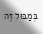בְּמַבּוּל זֶה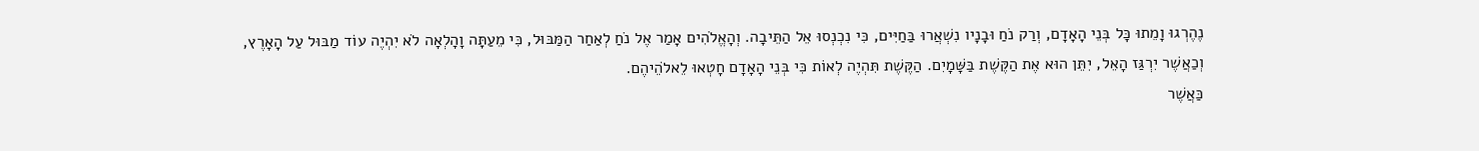נֶהֶרְגוּ וָמֵתוּ כָּל בְּנֵי הָאָדָם, וְרַק נֹחַ וּבָנָיו נִשְׁאֲרוּ בַּחַיִּים, כִּי נִכְנְסוּ אֵל הַתֵּיבָה. וְהָאֱלֹהִים אָמַר אֶל נֹחַ לְאַחַר הַמַּבּוּל, כִּי מֵעַתָּה וָהָלְאָה לֹא יִהְיֶה עוֹד מַבּוּל עַל הָאָרֶץ, וְכַאֲשֶׁר יִרְגַּז הָאֵל, יִתֵּן הוּא אֶת הַקֶּשֶׁת בַּשָּׁמָיִם. הַקֶּשֶׁת תִּהְיֶה לְאוֹת כִּי בְּנֵי הָאָדָם חָטְאוּ לֵאלֹהֵיהֶם.
כַּאֲשֶׁר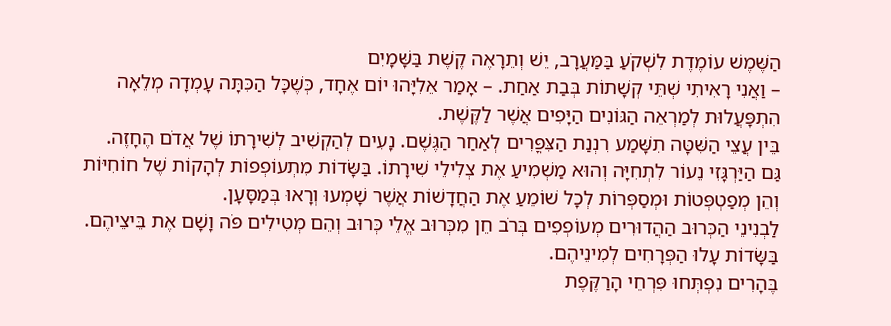הַשֶּׁמֶשׁ עוֹמֶדֶת לִשְׁקֹעַ בַּמַּעֲרָב, יֵשׁ וְתֵרָאֶה קֶשֶׁת בַּשָּׁמָיִם
– וַאֲנִי רָאִיתִי שְׁתֵּי קְשָׁתוֹת בְּבַת אַחַת. – אָמַר אֵלִיָּהוּ יוֹם אֶחָד, כְּשֶׁכָּל הַכִּתָּה עָמְדָה מְלֵאָה הִתְפָּעֲלוּת לְמַרְאֵה הַגּוֹנִים הַיָּפִים אֲשֶׁר לַקֶּשֶׁת.
בֵּין עֲצֵי הַשִּׁטָּה תִשָּׁמַע רִנְנַת הַצִּפֳּרִים לְאַחַר הַגֶּשֶׁם. נָעִים לְהַקְשִׁיב לְשִׁירָתוֹ שֶׁל אֲדֹם הֶחָזֶה.
גַּם הַיַּרְגָּזִי נֵעוֹר לִתְחִיָּה וְהוּא מַשְׁמִיעַ אֶת צְלִילֵי שִׁירָתוֹ. בַּשָּׂדוֹת מִתְעוֹפְפוֹת לְהָקוֹת שֶׁל חוֹחִיּוֹת וְהֵן מְפַטְפְּטוֹת וּמְסַפְּרוֹת לְכָל שׁוֹמֵעַ אֶת הַחֲדָשׁוֹת אֲשֶׁר שָׁמְעוּ וְרָאוּ בְּמַסָּעָן.
לַבְנִינֵי הַכְּרוּב הַהֲדוּרִים מְעוֹפְפִים בְּרֹב חֵן מִכְּרוּב אֱלֵי כְּרוּב וְהֵם מְטִילִים פֹּה וָשָׁם אֶת בֵּיצֵיהֶם.
בַּשָּׂדוֹת עָלוּ הַפְּרָחִים לְמִינֵיהֶם.
בֶּהָרִים נִפְתְּחוּ פִּרְחֵי הָרַקֶּפֶת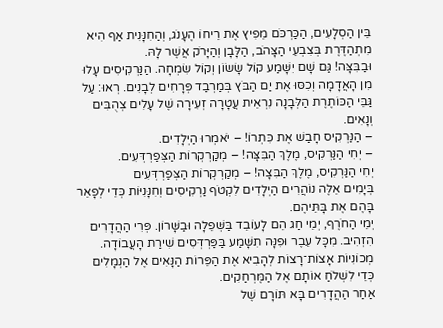בֵּין הַסְלָעִים, הַכַּרְכֹּם מֵפִיץ אֶת רֵיחוֹ הֶעָנֹג, וְהַחִנָּנִית אַף הִיא מִתְהַדֶּרֶת בְּצִבְעֵי הַצָּהֹב, הַלָּבָן וְהַיָּרֹק אֲשֶׁר לָהּ.
וּבַבִּצָּה! גַּם שָׁם יִשָּׁמַע קוֹל שָׂשׂוֹן וְקוֹל שִׂמְחָה. הַנַּרְקִיסִים עָלוּ מִן הָאֲדָמָה וְכִסּוּ אֶת יַם הַבֹּץ בְּמַרְבַד פְּרָחִים לְבָנִים. רְאוּ: עַל גַּבֵּי הַכּוֹתֶרֶת הַלְּבָנָה נִרְאֵית עֲטָרָה זְעִירָה שֶׁל עָלִים צְהֻבִּים וְנָאִים.
– הַנַּרְקִיס חָבַשׁ אֶת כִּתְרוֹ! – יֹאמְרוּ הַיְלָדִים.
– יְחִי הַנַּרְקִיס, מֶלֶךְ הַבִּצָּה! – מְקַרְקְרוֹת הַצְּפַרְדְּעִים.
יְחִי הַנַּרְקִיס, מֶלֶךְ הַבִּצָה! – מְקַרְקְרוֹת הַצְּפַרְדְּעִים
בְּיָמִים אֵלֶּה נוֹהֲרִים הַיְלָדִים לִקְטֹף נַרְקִיסִים וְחִנָּנִיּוֹת כְּדֵי לְפָאֵר בָּהֶם אֶת בָּתֵּיהֶם.
יְמֵי הַחֹרֶף, יְמֵי חַג הֵם לָעוֹבֵד בַּשְּׁפֵלָה וּבַשָּׁרוֹן. פְּרִי הַהֲדָרִים הִזְהִיב. מִכָּל עֵבֶר וּפִנָּה תִשָּׁמַע בַּפַּרְדְּסִים שִׁירַת הָעֲבוֹדָה. מְכוֹנִיוֹת אָצוֹת־רָצוֹת לְהָבִיא אֶת הַפֵּרוֹת הַנָּאִים אֶל הַנְמָלִים כְּדֵי לִשְׁלֹחַ אוֹתָם אֶל הַמֶּרְחַקִים.
אַחַר הַהֲדָרִים בָּא תּוֹרָם שֶׁל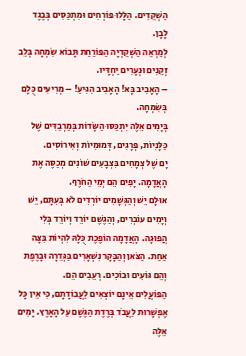הַשְׁקֵדִים. הַלָּלוּ פּוֹרְחִים וּמִתְכַּסִּים בְּבֶגֶד לָבָן.
לְמַרְאֵה הַשְׁקֵדְיָה הַפּוֹרַחַת תָּבוֹא שִׂמְחָה בְּלֵב זְקֵנִים וּנְעָרִים יַחְדָּיו.
– הָאָבִיב בָּא! הָאָבִיב הִגִּיעַ! – מְרִיעִים כֻּלָם בְּשִׂמְחָה.
בְּיָמִים אֵלֶּה יִתְכַּסּוּ הַשָּׂדוֹת בְּמַרְבַדִּים שֶׁל כַּלָּנִיוֹת, פְּרָגִים, דְּמוּמִיוֹת וְאִירוֹסִים.
יָם שֶׁל צְמָחִים בִּצְבָעִים שׁוֹנִים מְכַסֶּה אֶת הָאֲדָמָה. יָפִים הֵם יְמֵי הַחֹרֶף.
אוּלָם יֵשׁ וְהַגְּשָׁמִים יוֹרְדִים לֹא בְּעִתָּם, יֵשׁ וְיָמִים עוֹבְרִים, וְהַגֶשֶׁם יוֹרֵד וְיוֹרֵד בְּלִי הֲפוּגָה. הָאֲדָמָה הוֹפֶכֶת כֻּלָהּ לִהְיוֹת בִּצָּה אַחַת. הַצֹּאן וְהַבָּקָר נִשְׁאָרִים בַּגְּדֵרָה וּבָרֶפֶת וְהֵם גּוֹעִים וּבוֹכִים. רְעֵבִים הֵם.
הַפּוֹעֲלִים אֵינָם יוֹצְאִים לַעֲבוֹדָתָם, כִּי אֵין כָּל אֶפְשָׁרוּת לַעֲבֹד בְּרֶדֶת הַגֶּשֶׁם עַל הָאָרֶץ. יָמִים אֵלֶּה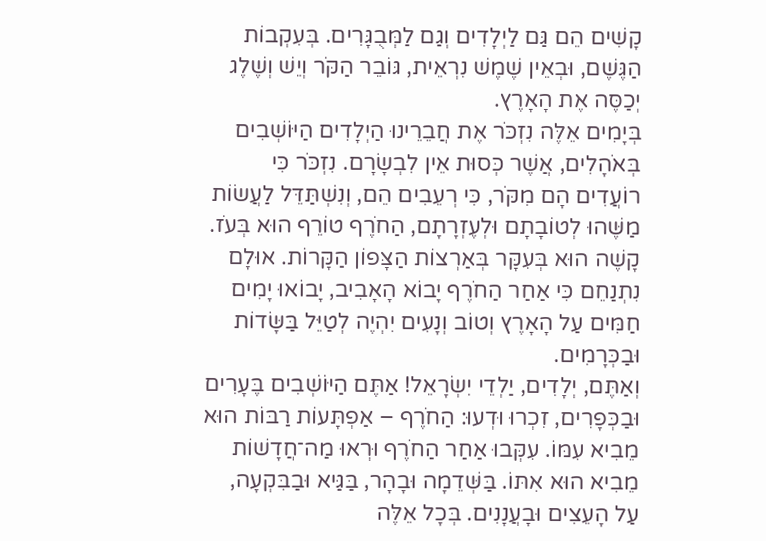קָשִׁים הֵם גַּם לַיְלָדִים וְגַם לַמְּבֻגָּרִים. בְּעִקְבוֹת הַגֶּשֶׁם, וּבְאֵין שֶׁמֶשׁ נִרְאֵית, גּוֹבֵר הַקֹּר וְיֵשׁ וְשֶׁלֶג יְכַסֶּה אֶת הָאָרֶץ.
בְּיָמִים אֵלֶּה נִזְכֹּר אֶת חֲבֵרֵינוּ הַיְלָדִים הַיּוֹשְׁבִים בְּאֹהָלִים, אֲשֶׁר כְּסוּת אֵין לִבְשָׂרָם. נִזְכֹּר כִּי רוֹעֲדִים הָם מִקֹּר, כִּי רְעֵבִים הֵם, וְנִשְׁתַּדֵּל לַעֲשׂוֹת מַשֶּׁהוּ לְטוֹבָתָם וּלְעֶזְרָתָם, הַחֹרֶף טוֹרֵף הוּא בְּעֹז. קָשֶׁה הוּא בְּעִקָּר בְּאַרְצוֹת הַצָּפוֹן הַקָּרוֹת. אוּלָם נִתְנַחֵם כִּי אַחַר הַחֹרֶף יָבוֹא הָאָבִיב, יָבוֹאוּ יָמִים חַמִּים עַל הָאָרֶץ וְטוֹב וְנָעִים יִהְיֶה לְטַיֵּל בַּשָּׂדוֹת וּבַכְּרָמִים.
וְאַתֶּם, יְלָדִים, יַלְדֵי יִשְׂרָאֵל! אַתֶּם הַיּוֹשְׁבִים בֶּעָרִים וּבַכְּפָרִים, זִכְרוּ וּדְעוּ: הַחֹרֶף – אַפְתָּעוֹת רַבּוֹת הוּא מֵבִיא עִמּוֹ. עִקְּבוּ אַחַר הַחֹרֶף וּרְאוּ מַה־חֲדָשׁוֹת מֵבִיא הוּא אִתּוֹ. בַּשְּׁדֵמָה וּבָהָר, בַּגַּיא וּבַבִּקְעָה, עַל הָעֵצִים וּבָעֲנָנִים. בְּכָל אֵלֶּה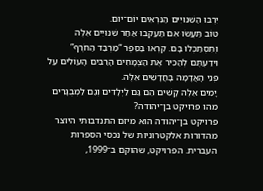יִרְבּוּ הַשִּׁנּוּיִים הַנִּרְאִים יוֹם־יום.
טוֹב תַּעֲשׂוּ אִם תַּעַקְבוּ אַחַר שִׁנּוּיִים אֵלֶּה וְתִסְתַכְּלוּ בָּם. קִרְאוּ בַּסֵּפֶר “מַרְבַד הַחֹרֶף” וִידַעְתֶּם לְהַכִּיר אֶת הַצְמָחִים הָרַבִּים הָעוֹלִים עַל פְּנֵי הָאֲדָמָה בָּחֲדָשִׁים אֵלֶּה.
יָמִים אֵלֶּה קָשִׁים הֵם גַּם לַיְלָדִים וְגַם לַמְבֻגָּרִים
מהו פרויקט בן־יהודה?
פרויקט בן־יהודה הוא מיזם התנדבותי היוצר מהדורות אלקטרוניות של נכסי הספרות העברית. הפרויקט, שהוקם ב־1999,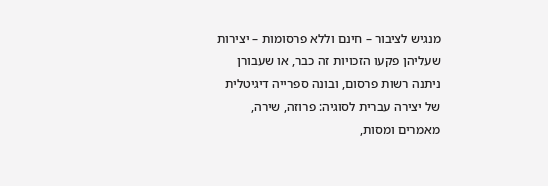מנגיש לציבור – חינם וללא פרסומות – יצירות שעליהן פקעו הזכויות זה כבר, או שעבורן ניתנה רשות פרסום, ובונה ספרייה דיגיטלית של יצירה עברית לסוגיה: פרוזה, שירה, מאמרים ומסות,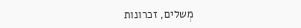מְשלים, זכרונות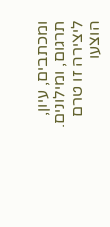ומכתבים, עיון, תרגום, ומילונים.
ליצירה זו טרם הוצעו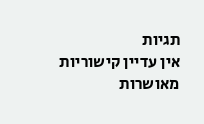תגיות
אין עדיין קישוריות מאושרות